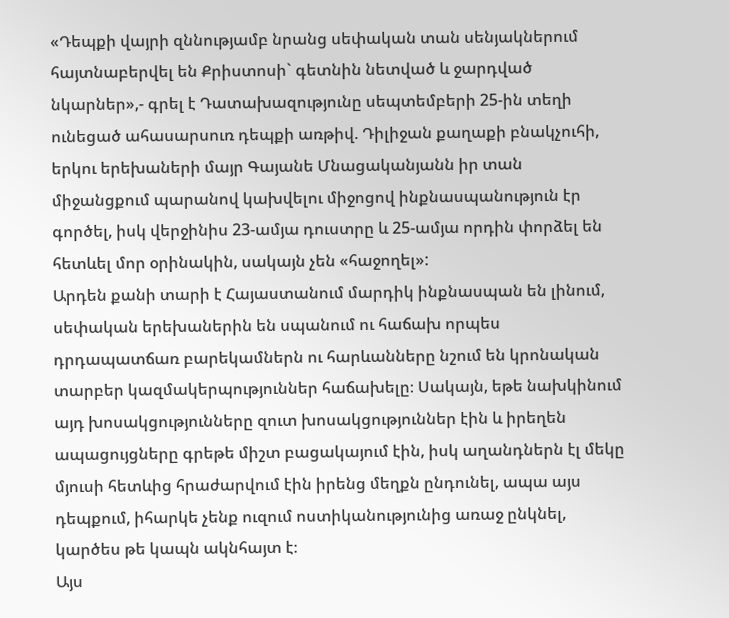«Դեպքի վայրի զննությամբ նրանց սեփական տան սենյակներում հայտնաբերվել են Քրիստոսի` գետնին նետված և ջարդված նկարներ»,- գրել է Դատախազությունը սեպտեմբերի 25-ին տեղի ունեցած ահասարսուռ դեպքի առթիվ. Դիլիջան քաղաքի բնակչուհի, երկու երեխաների մայր Գայանե Մնացականյանն իր տան միջանցքում պարանով կախվելու միջոցով ինքնասպանություն էր գործել, իսկ վերջինիս 23-ամյա դուստրը և 25-ամյա որդին փորձել են հետևել մոր օրինակին, սակայն չեն «հաջողել»:
Արդեն քանի տարի է Հայաստանում մարդիկ ինքնասպան են լինում, սեփական երեխաներին են սպանում ու հաճախ որպես դրդապատճառ բարեկամներն ու հարևանները նշում են կրոնական տարբեր կազմակերպություններ հաճախելը։ Սակայն, եթե նախկինում այդ խոսակցությունները զուտ խոսակցություններ էին և իրեղեն ապացույցները գրեթե միշտ բացակայում էին, իսկ աղանդներն էլ մեկը մյուսի հետևից հրաժարվում էին իրենց մեղքն ընդունել, ապա այս դեպքում, իհարկե չենք ուզում ոստիկանությունից առաջ ընկնել, կարծես թե կապն ակնհայտ է։
Այս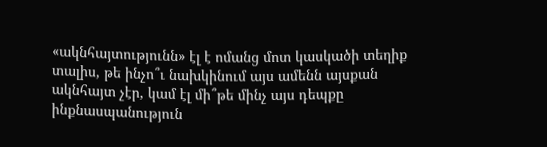«ակնհայտությունն» էլ է ոմանց մոտ կասկածի տեղիք տալիս, թե ինչո՞ւ նախկինում այս ամենն այսքան ակնհայտ չէր, կամ էլ մի՞թե մինչ այս դեպքը ինքնասպանություն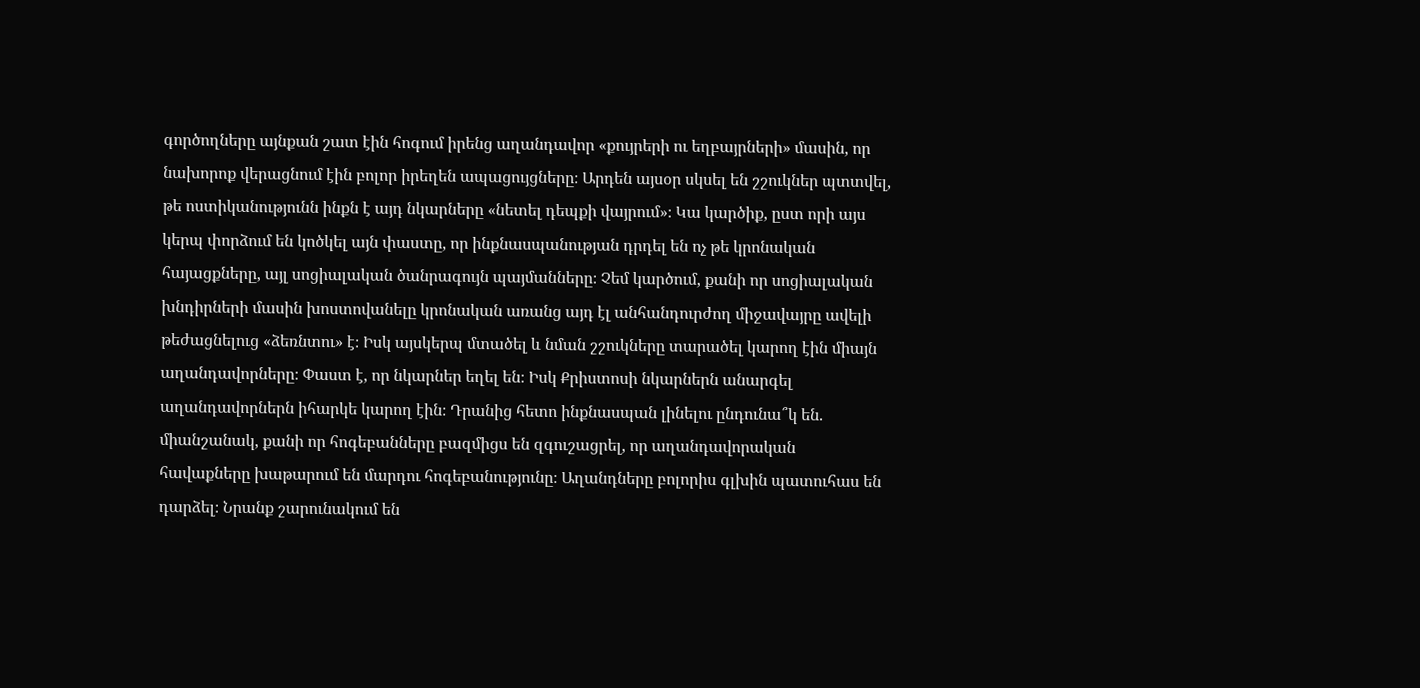գործողները այնքան շատ էին հոգում իրենց աղանդավոր «քույրերի ու եղբայրների» մասին, որ նախորոք վերացնում էին բոլոր իրեղեն ապացույցները։ Արդեն այսօր սկսել են շշուկներ պտտվել, թե ոստիկանությունն ինքն է այդ նկարները «նետել դեպքի վայրում»։ Կա կարծիք, ըստ որի այս կերպ փորձում են կոծկել այն փաստը, որ ինքնասպանության դրդել են ոչ թե կրոնական հայացքները, այլ սոցիալական ծանրագույն պայմանները։ Չեմ կարծում, քանի որ սոցիալական խնդիրների մասին խոստովանելը կրոնական առանց այդ էլ անհանդուրժող միջավայրը ավելի թեժացնելուց «ձեռնտու» է։ Իսկ այսկերպ մտածել և նման շշուկները տարածել կարող էին միայն աղանդավորները։ Փաստ է, որ նկարներ եղել են։ Իսկ Քրիստոսի նկարներն անարգել աղանդավորներն իհարկե կարող էին։ Դրանից հետո ինքնասպան լինելու ընդունա՞կ են. միանշանակ, քանի որ հոգեբանները բազմիցս են զգուշացրել, որ աղանդավորական հավաքները խաթարում են մարդու հոգեբանությունը։ Աղանդները բոլորիս գլխին պատուհաս են դարձել։ Նրանք շարունակում են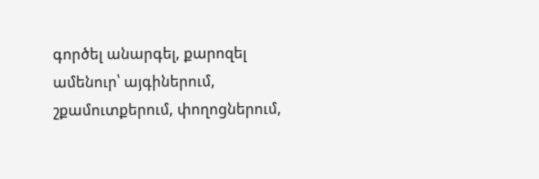գործել անարգել, քարոզել ամենուր՝ այգիներում, շքամուտքերում, փողոցներում,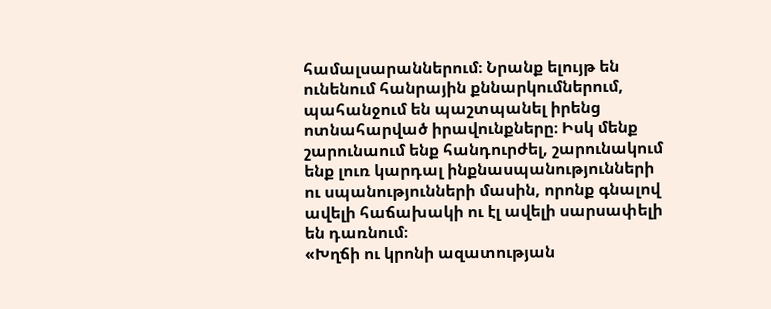համալսարաններում։ Նրանք ելույթ են ունենում հանրային քննարկումներում, պահանջում են պաշտպանել իրենց ոտնահարված իրավունքները։ Իսկ մենք շարունաում ենք հանդուրժել, շարունակում ենք լուռ կարդալ ինքնասպանությունների ու սպանությունների մասին, որոնք գնալով ավելի հաճախակի ու էլ ավելի սարսափելի են դառնում։
«Խղճի ու կրոնի ազատության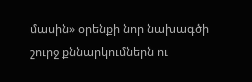մասին» օրենքի նոր նախագծի շուրջ քննարկումներն ու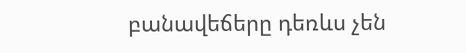բանավեճերը դեռևս չեն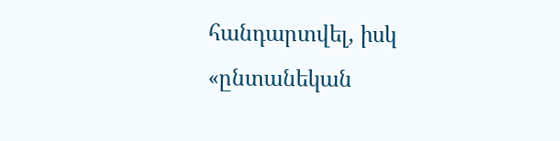հանդարտվել, իսկ «ընտանեկան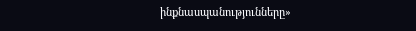ինքնասպանությունները»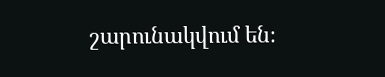շարունակվում են։